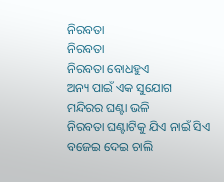ନିରବତା
ନିରବତା
ନିରବତା ବୋଧହୁଏ
ଅନ୍ୟ ପାଇଁ ଏକ ସୁଯୋଗ
ମନ୍ଦିରର ଘଣ୍ଟା ଭଳି
ନିରବତା ଘଣ୍ଟାଟିକୁ ଯିଏ ନାଇଁ ସିଏ
ବଜେଇ ଦେଇ ଚାଲି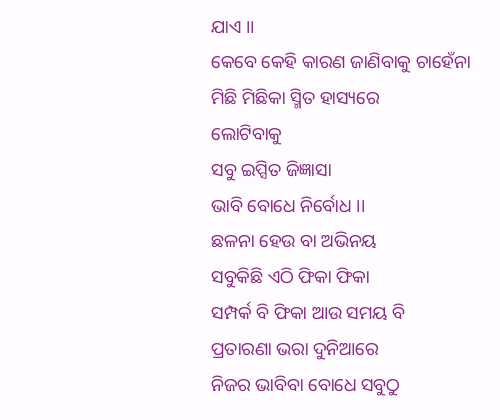ଯାଏ ।।
କେବେ କେହି କାରଣ ଜାଣିବାକୁ ଚାହେଁନା
ମିଛି ମିଛିକା ସ୍ମିତ ହାସ୍ୟରେ
ଲୋଟିବାକୁ
ସବୁ ଇପ୍ସିତ ଜିଜ୍ଞାସା
ଭାବି ବୋଧେ ନିର୍ବୋଧ ।।
ଛଳନା ହେଉ ବା ଅଭିନୟ
ସବୁକିଛି ଏଠି ଫିକା ଫିକା
ସମ୍ପର୍କ ବି ଫିକା ଆଉ ସମୟ ବି
ପ୍ରତାରଣା ଭରା ଦୁନିଆରେ
ନିଜର ଭାବିବା ବୋଧେ ସବୁଠୁ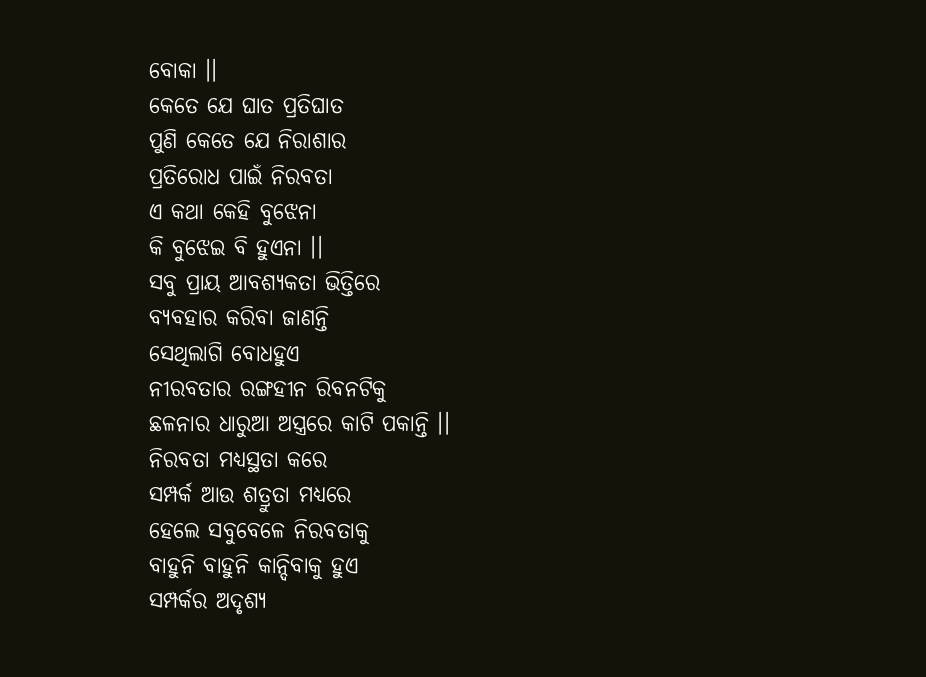ବୋକା ।।
କେତେ ଯେ ଘାତ ପ୍ରତିଘାତ
ପୁଣି କେତେ ଯେ ନିରାଶାର
ପ୍ରତିରୋଧ ପାଇଁ ନିରବତା
ଏ କଥା କେହି ବୁଝେନା
କି ବୁଝେଇ ବି ହୁଏନା ।।
ସବୁ ପ୍ରାୟ ଆବଶ୍ୟକତା ଭିତ୍ତିରେ
ବ୍ୟବହାର କରିବା ଜାଣନ୍ତି
ସେଥିଲାଗି ବୋଧହୁଏ
ନୀରବତାର ରଙ୍ଗହୀନ ରିବନଟିକୁ
ଛଳନାର ଧାରୁଆ ଅସ୍ତ୍ରରେ କାଟି ପକାନ୍ତି ।।
ନିରବତା ମଧ୍ୟସ୍ଥତା କରେ
ସମ୍ପର୍କ ଆଉ ଶତ୍ରୁତା ମଧ୍ୟରେ
ହେଲେ ସବୁବେଳେ ନିରବତାକୁ
ବାହୁନି ବାହୁନି କାନ୍ଦିବାକୁ ହୁଏ
ସମ୍ପର୍କର ଅଦୃଶ୍ୟ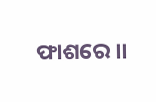ଫାଶରେ ।।